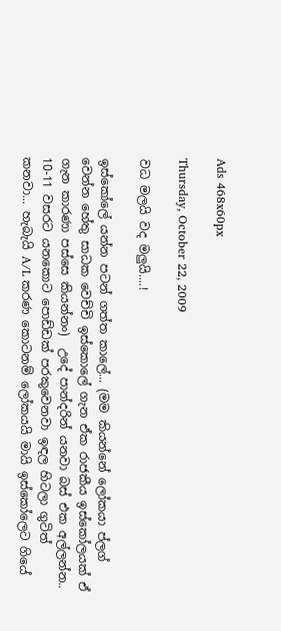Ads 468x60px

Thursday, October 22, 2009

වධ මලයි වද මලුයි....!

ඉස්කෝලේ යන්න පටන් ගත්ත කාලේ... (මම කියන්නේ ලෝකයා ප්ලග් වෙන්න හේතු සාධක වෙච්චි ඉස්කොලේ ගැන ඒක රාජකීය ඉස්කෝලයක් ඒ ගැන කාරණා පස්සෙ කියන්නං)  උදේ පාන්දරින් යනවා බස් එක අල්ලන්න.. 10-11 වසරට යනකොට පොඩ්ඩක් පරකුවෙනවා ඉඳල හිටලා ගුටිත් කනවා... හැබැයි A/L කරණ කොටනම් ලෝකයයි මායි ඉස්කෝලෙට ගියේ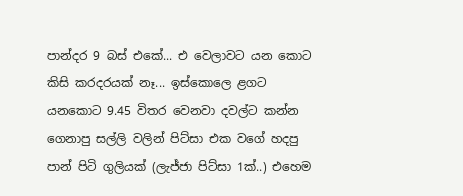පාන්දර 9 බස් එකේ... එ වෙලාවට යන කොට කිසි කරදරයක් නෑ... ඉස්කොලෙ ළගට යනකොට 9.45 විතර වෙනවා දවල්ට කන්න ගෙනාපු සල්ලි වලින් පිට්සා එක වගේ හදපු පාන් පිටි ගුලියක් (ලැජ්ජා පිට්සා 1ක්..) එහෙම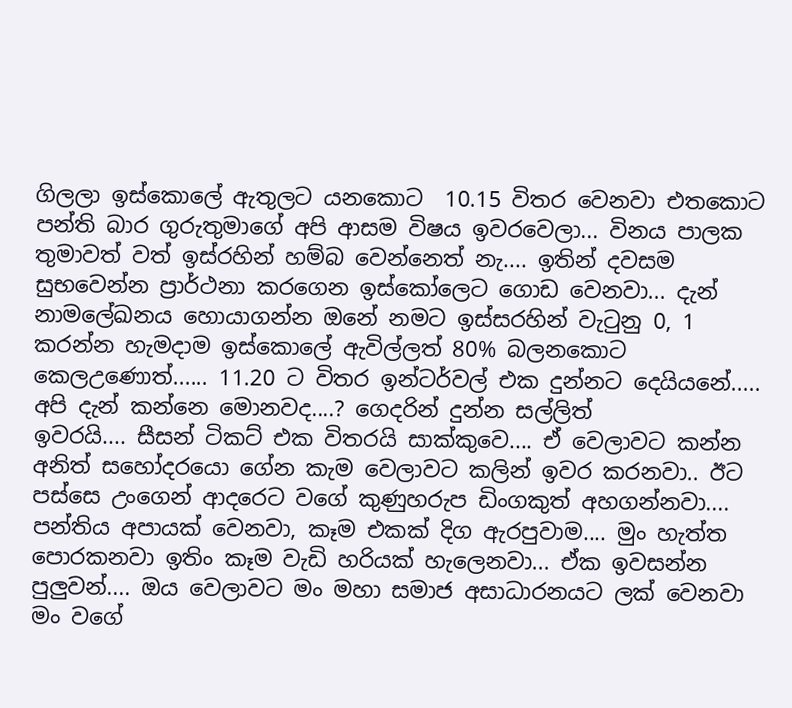ගිලලා ඉස්කොලේ ඇතුලට යනකොට  10.15 විතර වෙනවා එතකොට පන්ති බාර ගුරුතුමාගේ අපි ආසම විෂය ඉවරවෙලා... විනය පාලක තුමාවත් වත් ඉස්රහින් හම්බ වෙන්නෙත් නැ.... ඉතින් දවසම සුභවෙන්න ප්‍රාර්ථනා කරගෙන ඉස්කෝලෙට ගොඩ වෙනවා... දැන් නාමලේඛනය හොයාගන්න ඔනේ නමට ඉස්සරහින් වැටුනු 0, 1 කරන්න හැමදාම ඉස්කොලේ ඇවිල්ලත් 80% බලනකොට කෙලඋණොත්...... 11.20 ට විතර ඉන්ටර්වල් එක දුන්නට දෙයියනේ..... අපි දැන් කන්නෙ මොනවද....? ගෙදරින් දුන්න සල්ලිත්
ඉවරයි.... සීසන් ටිකට් එක විතරයි සාක්කුවෙ.... ඒ වෙලාවට කන්න අනිත් සහෝදරයො ගේන කැම වෙලාවට කලින් ඉවර කරනවා.. ඊට පස්සෙ උංගෙන් ආදරෙට වගේ කුණුහරුප ඩිංගකුත් අහගන්නවා.... පන්තිය අපායක් වෙනවා, කෑම එකක් දිග ඇරපුවාම.... මුං හැත්ත පොරකනවා ඉතිං කෑම වැඩි හරියක් හැලෙනවා... ඒක ඉවසන්න පුලුවන්.... ඔය වෙලාවට මං මහා සමාජ අසාධාරනයට ලක් වෙනවා මං වගේ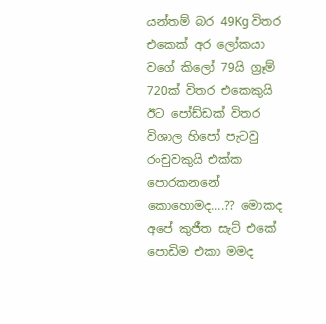යන්තම් බර 49Kg විතර එකෙක් අර ලෝකයා වගේ කිලෝ 79යි ග්‍රෑම් 720ක් විතර එකෙකුයි ඊට පෝඩ්ඩක් විතර විශාල හිපෝ පැටවු රංචුවකුයි එක්ක පොරකනනේ කොහොමද....?? මොකද අපේ කුජීත සැට් එකේ පොඩිම එකා මමද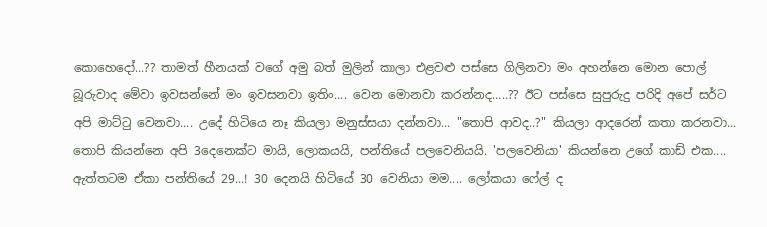කොහෙදෝ...?? තාමත් හීනයක් වගේ අමු බත් මුලින් කාලා එළවළු පස්සෙ ගිලිනවා මං අහන්නෙ මොන පොල් බූරුවාද මේවා ඉවසන්නේ මං ඉවසනවා ඉතිං.... වෙන මොනවා කරන්නද.....?? ඊට පස්සෙ සුපුරුදු පරිදි අපේ සර්ට අපි මාට්ටු වෙනවා.... උදේ හිටියෙ නෑ කියලා මනුස්සයා දන්නවා... "තොපි ආවද..?" කියලා ආදරෙන් කතා කරනවා... තොපි කියන්නෙ අපි 3දෙනෙක්ට මායි, ලොකයයි, පන්තියේ පලවෙනියයි. 'පලවෙනියා' කියන්නෙ උගේ කාඩ් එක.... ඇත්තටම ඒකා පන්තියේ 29...! 30 දෙනයි හිටියේ 30 වෙනියා මම.... ලෝකයා ෆේල් ද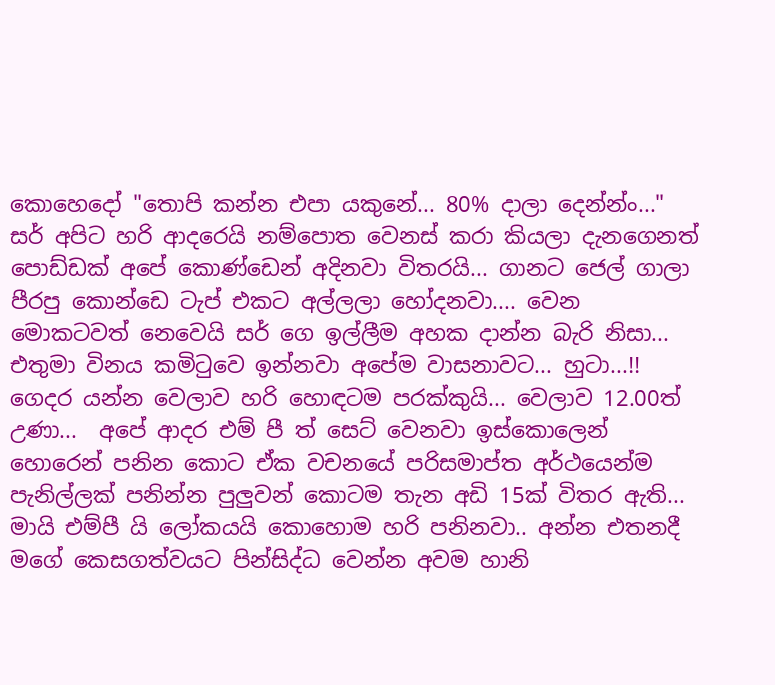කොහෙදෝ "තොපි කන්න එපා යකුනේ... 80% දාලා දෙන්න්ං..." සර් අපිට හරි ආදරෙයි නම්පොත වෙනස් කරා කියලා දැනගෙනත් පොඩ්ඩක් අපේ කොණ්ඩෙන් අදිනවා විතරයි... ගානට ජෙල් ගාලා පීරපු කොන්ඩෙ ටැප් එකට අල්ලලා හෝදනවා.... වෙන මොකටවත් නෙවෙයි සර් ගෙ ඉල්ලීම අහක දාන්න බැරි නිසා... එතුමා විනය කමිටුවෙ ඉන්නවා අපේම වාසනාවට... හුටා...!! ගෙදර යන්න වෙලාව හරි හොඳටම පරක්කුයි... වෙලාව 12.00ත් උණා...  අපේ ආදර එම් පී ත් සෙට් වෙනවා ඉස්කොලෙන් හොරෙන් පනින කොට ඒක වචනයේ පරිසමාප්ත අර්ථයෙන්ම පැනිල්ලක් පනින්න පුලුවන් කොටම තැන අඩි 15ක් විතර ඇති... මායි එම්පී යි ලෝකයයි කොහොම හරි පනිනවා.. අන්න එතනදී මගේ කෙසගත්වයට පින්සිද්ධ වෙන්න අවම හානි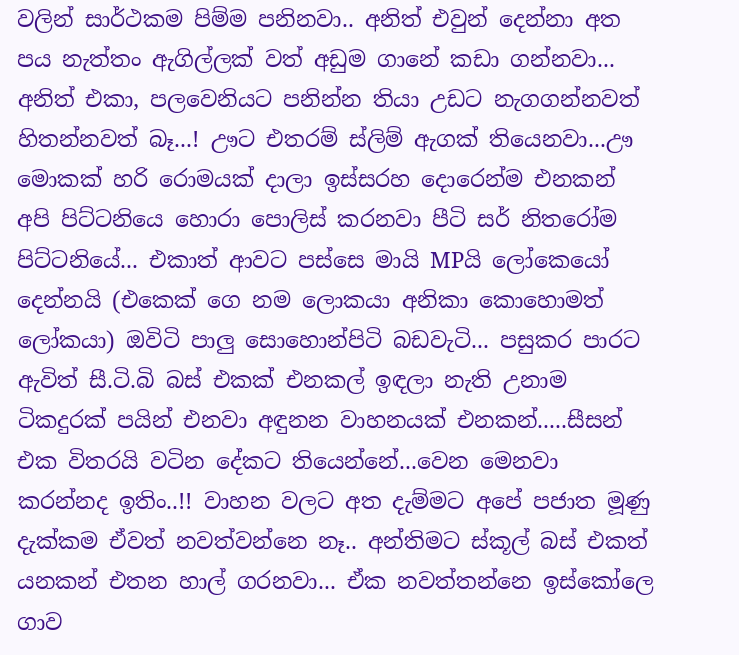වලින් සාර්ථකම පිම්ම පනිනවා.. අනිත් එවුන් දෙන්නා අත පය නැත්තං ඇගිල්ලක් වත් අඩුම ගානේ කඩා ගන්නවා... අනිත් එකා, පලවෙනියට පනින්න තියා උඩට නැගගන්නවත් හිතන්නවත් බෑ...! ඌට එතරම් ස්ලිම් ඇගක් තියෙනවා...ඌ මොකක් හරි රොමයක් දාලා ඉස්සරහ දොරෙන්ම එනකන් අපි පිට්ටනියෙ හොරා පොලිස් කරනවා පීටි සර් නිතරෝම පිට්ටනියේ... එකාත් ආවට පස්සෙ මායි MPයි ලෝකෙයෝ දෙන්නයි (එකෙක් ගෙ නම ලොකයා අනිකා කොහොමත් ලෝකයා) ඔවිටි පාලු සොහොන්පිටි බඩවැටි... පසුකර පාරට ඇවිත් සී.ටි.බි බස් එකක් එනකල් ඉඳලා නැති උනාම ටිකදුරක් පයින් එනවා අඳුනන වාහනයක් එනකන්.....සීසන් එක විතරයි වටින දේකට තියෙන්නේ...වෙන මෙනවා කරන්නද ඉතිං..!! වාහන වලට අත දැම්මට අපේ පජාත මූණු දැක්කම ඒවත් නවත්වන්නෙ නෑ.. අන්තිමට ස්කූල් බස් එකත් යනකන් එතන හාල් ගරනවා... ඒක නවත්තන්නෙ ඉස්කෝලෙ ගාව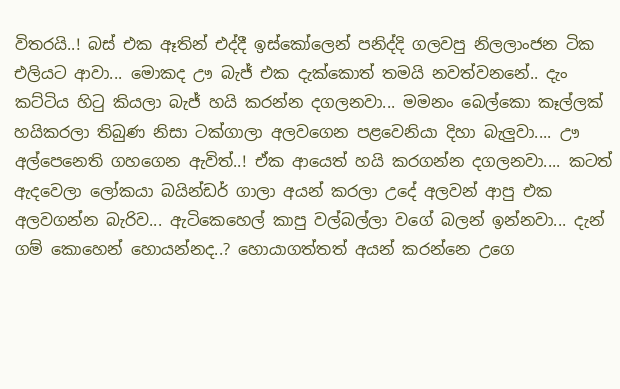විතරයි..! බස් එක ඈතින් එද්දී ඉස්කෝලෙන් පනිද්දි ගලවපු නිලලාංජන ටික එලියට ආවා... මොකද ඌ බැජ් එක දැක්කොත් තමයි නවත්වනනේ.. දැං කට්ටිය හිටු කියලා බැජ් හයි කරන්න දගලනවා... මමනං බෙල්කො කෑල්ලක් හයිකරලා තිබුණ නිසා ටක්ගාලා අලවගෙන පළවෙනියා දිහා බැලුවා.... ඌ අල්පෙනෙති ගහගෙන ඇවිත්..! ඒක ආයෙත් හයි කරගන්න දගලනවා.... කටත් ඇදවෙලා ලෝකයා බයින්ඩර් ගාලා අයන් කරලා උදේ අලවන් ආපු එක අලවගන්න බැරිව... ඇටිකෙහෙල් කාපු වල්බල්ලා වගේ බලන් ඉන්නවා... දැන් ගම් කොහෙන් හොයන්නද..? හොයාගත්තත් අයන් කරන්නෙ උගෙ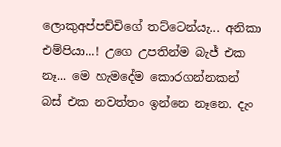ලොකුඅප්පච්චිගේ තට්ටෙන්යැ... අනිකා එම්පියා...! උගෙ උපතින්ම බැජ් එක නෑ... මෙ හැමදේම කොරගන්නකන් බස් එක නවත්තං ඉන්නෙ නෑනෙ. දැං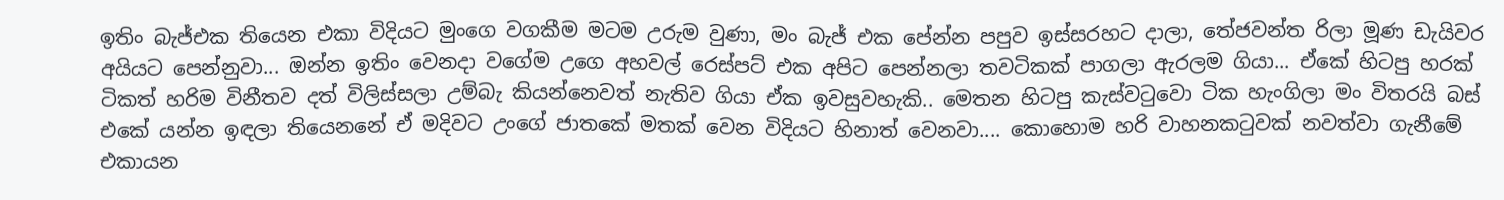ඉතිං බැජ්එක තියෙන එකා විදියට මුංගෙ වගකීම මටම උරුම වුණා, මං බැජ් එක පේන්න පපුව ඉස්සරහට දාලා, තේජවන්ත රිලා මූණ ඩැයිවර අයියට පෙන්නුවා... ඔන්න ඉතිං වෙනදා වගේම උගෙ අහවල් රෙස්පට් එක අපිට පෙන්නලා තවටිකක් පාගලා ඇරලම ගියා... ඒකේ හිටපු හරක් ටිකත් හරිම විනීතව දත් විලිස්සලා උම්බැ කියන්නෙවත් නැතිව ගියා ඒක ඉවසුවහැකි.. මෙතන හිටපු කැස්වටුවො ටික හැංගිලා මං විතරයි බස් එකේ යන්න ඉඳලා තියෙනනේ ඒ මදිවට උංගේ ජාතකේ මතක් වෙන විදියට හිනාත් වෙනවා.... කොහොම හරි වාහනකටුවක් නවත්වා ගැනීමේ එකායන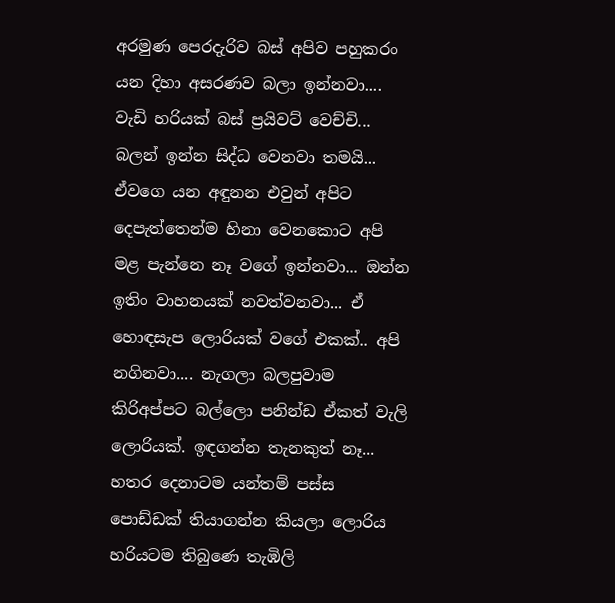අරමුණ පෙරදැරිව බස් අපිව පහුකරං යන දිහා අසරණව බලා ඉන්නවා.... වැඩි හරියක් බස් ප්‍රයිවට් වෙච්චි... බලන් ඉන්න සිද්ධ වෙනවා තමයි... ඒවගෙ යන අඳුනන එවුන් අපිට දෙපැත්තෙන්ම හිනා වෙනකොට අපි මළ පැන්නෙ නෑ වගේ ඉන්නවා... ඔන්න ඉතිං වාහනයක් නවත්වනවා... ඒ හොඳසැප ලොරියක් වගේ එකක්.. අපි නගිනවා.... නැගලා බලපුවාම කිරිඅප්පට බල්ලො පනින්ඩ ඒකත් වැලි ලොරියක්. ඉඳගන්න තැනකුත් නෑ... හතර දෙනාටම යන්තම් පස්ස පොඩ්ඩක් තියාගන්න කියලා ලොරිය හරියටම තිබුණෙ තැඹිලි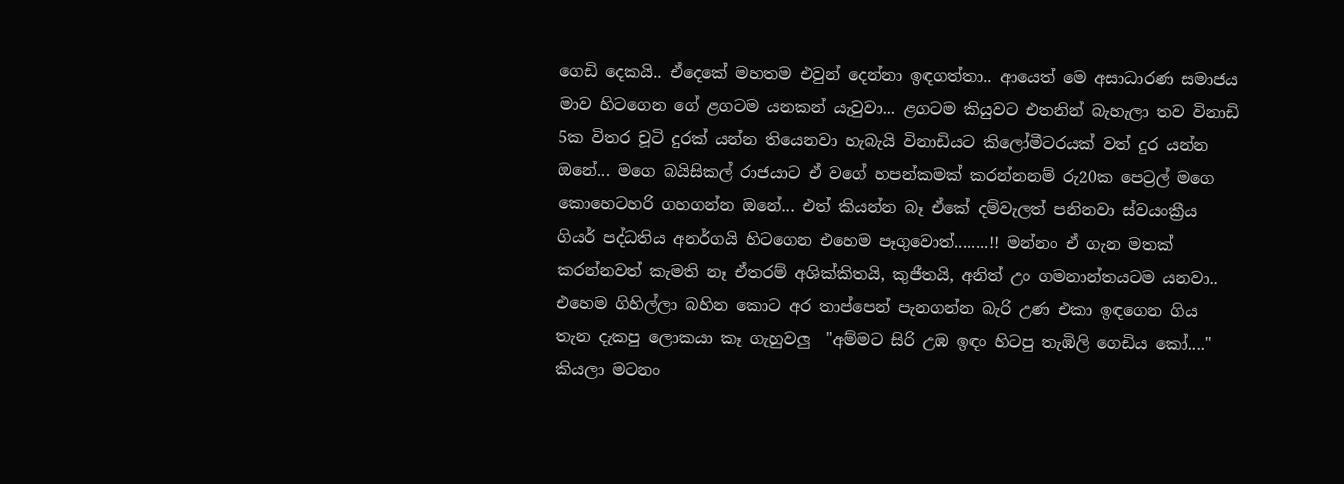ගෙඩි දෙකයි.. ඒදෙකේ මහතම එවුන් දෙන්නා ඉඳගත්තා.. ආයෙත් මෙ අසාධාරණ සමාජය මාව හිටගෙන ගේ ළගටම යනකන් යැවුවා... ළගටම කියුවට එතනින් බැහැලා තව විනාඩි 5ක විතර චූටි දුරක් යන්න තියෙනවා හැබැයි විනාඩියට කිලෝමීටරයක් වත් දුර යන්න ඔනේ... මගෙ බයිසිකල් රාජයාට ඒ වගේ හපන්කමක් කරන්නනම් රු20ක පෙට්‍රල් මගෙ කොහෙටහරි ගහගන්න ඔනේ... එත් කියන්න බෑ ඒකේ දම්වැලත් පනිනවා ස්වයංක්‍රීය ගියර් පද්ධතිය අනර්ගයි හිටගෙන එහෙම පෑගුවොත්........!! මන්නං ඒ ගැන මතක් කරන්නවත් කැමති නෑ ඒතරම් අශික්කිතයි, කුජීතයි, අනිත් උං ගමනාන්තයටම යනවා.. එහෙම ගිහිල්ලා බහින කොට අර තාප්පෙන් පැනගන්න බැරි උණ එකා ඉඳගෙන ගිය තැන දැකපු ලොකයා කෑ ගැහුවලු  "අම්මට සිරි උඹ ඉඳං හිටපු තැඹිලි ගෙඩිය කෝ...." කියලා මටනං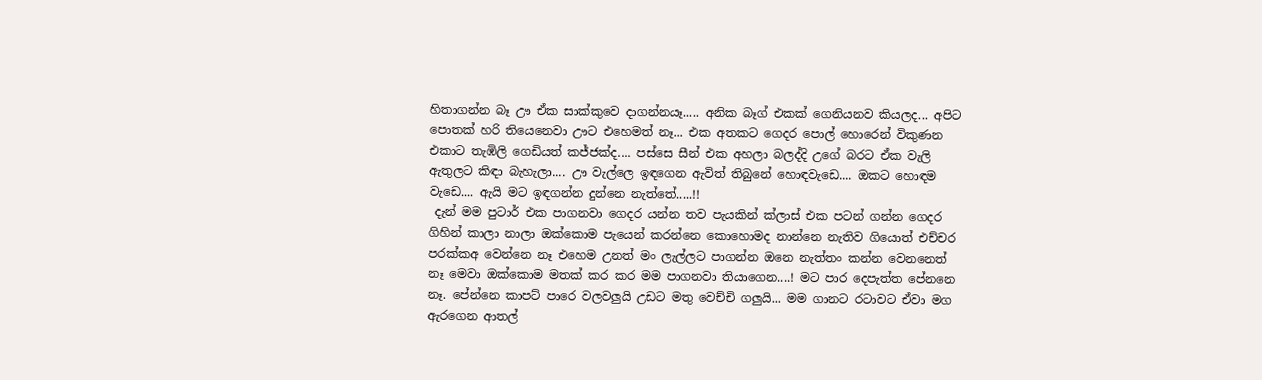හිතාගන්න බෑ ඌ ඒක සාක්කුවෙ දාගන්නයෑ..... අනික බෑග් එකක් ගෙනියනව කියලද... අපිට පොතක් හරි තියෙනෙවා ඌට එහෙමත් නෑ... එක අතකට ගෙදර පොල් හොරෙන් විකුණන එකාට තැඹිලි ගෙඩියත් කජ්ජක්ද.... පස්සෙ සීන් එක අහලා බලද්දි උගේ බරට ඒක වැලි ඇතුලට කිඳා බැහැලා.... ඌ වැල්ලෙ ඉඳගෙන ඇවිත් තිබුනේ හොඳවැඩෙ.... ඔකට හොඳම වැඩෙ.... ඇයි මට ඉඳගන්න දුන්නෙ නැත්තේ.....!!
 දැන් මම පුටාර් එක පාගනවා ගෙදර යන්න තව පැයකින් ක්ලාස් එක පටන් ගන්න ගෙදර ගිහින් කාලා නාලා ඔක්කොම පැයෙන් කරන්නෙ කොහොමද නාන්නෙ නැතිව ගියොත් එච්චර පරක්කඅ වෙන්නෙ නෑ එහෙම උනත් මං ලැල්ලට පාගන්න ඔනෙ නැත්තං කන්න වෙනනෙත් නෑ මෙවා ඔක්කොම මතක් කර කර මම පාගනවා තියාගෙන....! මට පාර දෙපැත්ත පේනනෙ නෑ. පේන්නෙ කාපට් පාරෙ වලවලුයි උඩට මතු වෙච්චි ගලුයි... මම ගානට රටාවට ඒවා මග ඇරගෙන ආතල්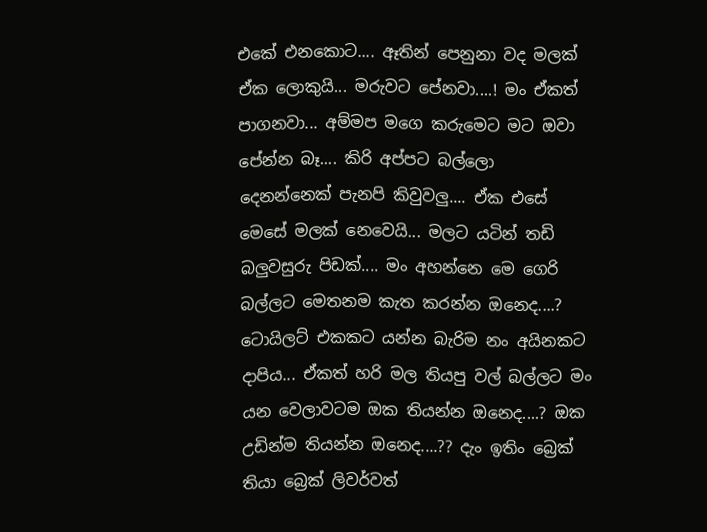එකේ එනකොට.... ඈතින් පෙනුනා වද මලක් ඒක ලොකුයි... මරුවට පේනවා....! මං ඒකත් පාගනවා... අම්මප මගෙ කරුමෙට මට ඔවා පේන්න බෑ.... කිරි අප්පට බල්ලො දෙනන්නෙක් පැනපි කිවුවලු.... ඒක එසේ මෙසේ මලක් නෙවෙයි... මලට යටින් තඩි බලුවසුරු පිඩක්.... මං අහන්නෙ මෙ ගෙරි බල්ලට මෙතනම කැත කරන්න ඔනෙද....? ටොයිලට් එකකට යන්න බැරිම නං අයිනකට දාපිය... ඒකත් හරි මල තියපු වල් බල්ලට මං යන වෙලාවටම ඔක තියන්න ඔනෙද....? ඔක උඩින්ම තියන්න ඔනෙද....?? දැං ඉතිං බ්‍රෙක් තියා බ්‍රෙක් ලිවර්වත්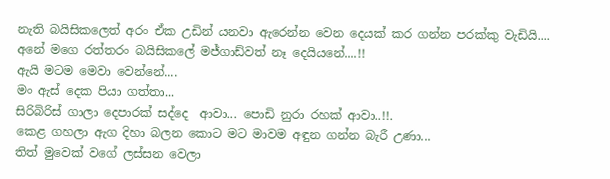නැති බයිසිකලෙත් අරං ඒක උඩින් යනවා ඇරෙන්න වෙන දෙයක් කර ගන්න පරක්කු වැඩියි.... අනේ මගෙ රත්තරං බයිසිකලේ මජ්ගාඩ්වත් නෑ දෙයියනේ....!!
ඇයි මටම මෙවා වෙන්නේ....
මං ඇස් දෙක පියා ගත්තා...
සිරිබිරිස් ගාලා දෙපාරක් සද්දෙ  ආවා... පොඩි නුරා රහක් ආවා..!!.
කෙළ ගහලා ඇග දිහා බලන කොට මට මාවම අඳුන ගන්න බැරී උණා...
තිත් මුවෙක් වගේ ලස්සන වෙලා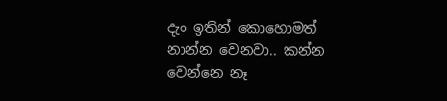දැං ඉතින් කොහොමත් නාන්න වෙනවා.. කන්න වෙන්නෙ නෑ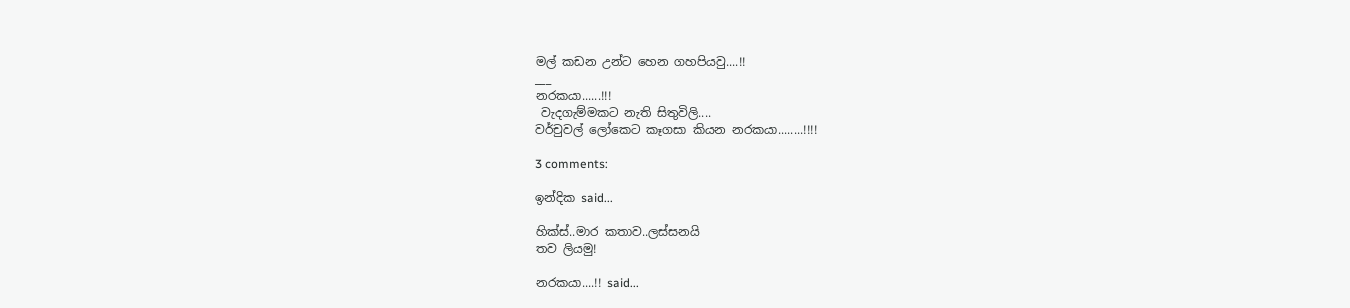මල් කඩන උන්ට හෙන ගහපියවු....!!
___
නරකයා......!!!
 වැදගැම්මකට නැති සිතුවිලි....
වර්චුවල් ලෝකෙට කෑගසා කියන නරකයා........!!!!

3 comments:

ඉන්දික said...

හික්ස්..මාර කතාව..ලස්සනයි
තව ලියමු!

නරකයා....!! said...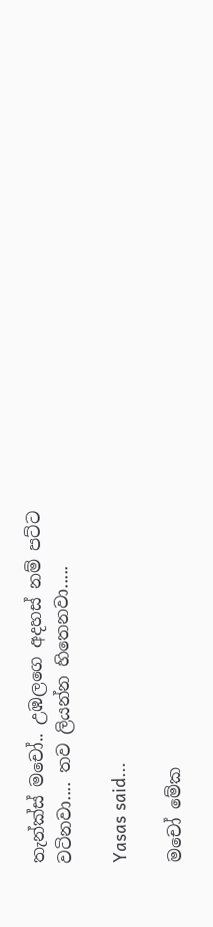තැන්ක්ස් මචෝ.. උඹලගෙ අදහස් නම් පට්ට වටිනවා.... තව ලියන්න හිතෙනවා.....

Yasas said...

මචෝ මේක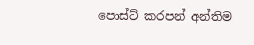පොස්ට් කරපන් අන්තිම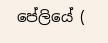පේලියේ (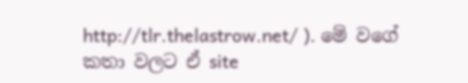http://tlr.thelastrow.net/ ). මේ වගේ කතා වලට ඒ site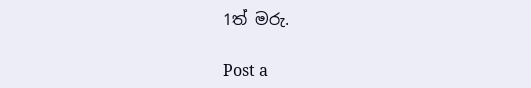1ත් මරු.

Post a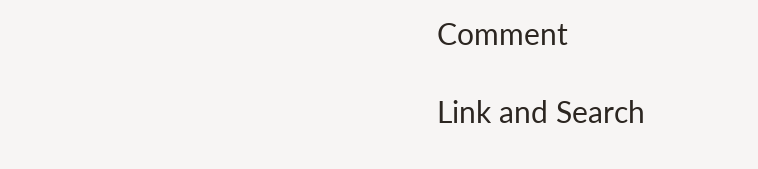Comment

Link and Search